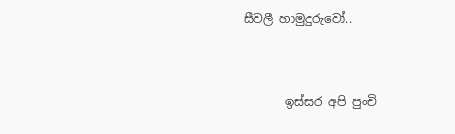සීවලී හාමුදුරුවෝ..


       ඉස්සර අපි පුංචි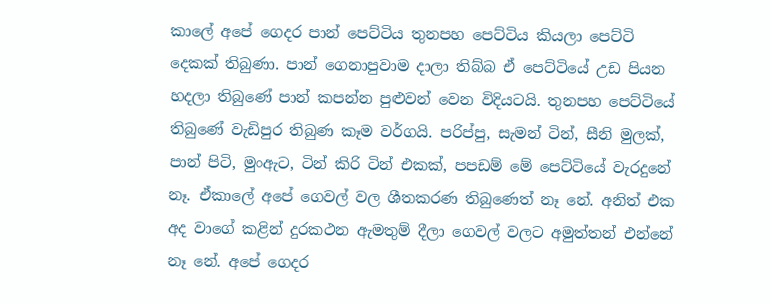කාලේ අපේ ගෙදර පාන් පෙට්ටිය තුනපහ පෙට්ටිය කියලා පෙට්ටි දෙකක් තිබුණා. පාන් ගෙනාපුවාම දාලා තිබ්බ ඒ පෙට්ටියේ උඩ පියන හදලා තිබුණේ පාන් කපන්න පුළුවන් වෙන විදියටයි. තුනපහ පෙට්ටියේ තිබුණේ වැඩිපුර තිබුණ කෑම වර්ගයි. පරිප්පු, සැමන් ටින්, සීනි මුලක්, පාන් පිටි, මුංඇට, ටින් කිරි ටින් එකක්, පපඩම් මේ පෙට්ටියේ වැරදුනේ නෑ. ඒකාලේ අපේ ගෙවල් වල ශීතකරණ තිබුණෙත් නෑ නේ. අනිත් එක අද වාගේ කළින් දුරකථන ඇමතුම් දීලා ගෙවල් වලට අමුත්තන් එන්නේ නෑ නේ. අපේ ගෙදර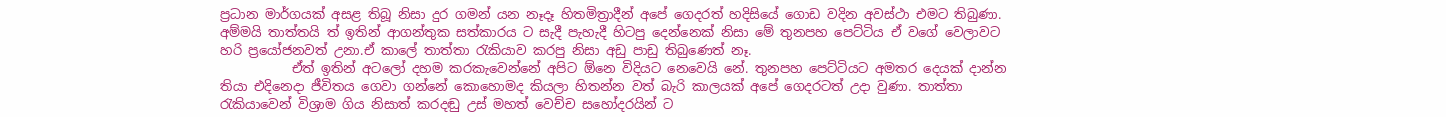ප්‍රධාන මාර්ගයක් අසළ තිබූ නිසා දුර ගමන් යන නෑදෑ හිතමිත්‍රාදීන් අපේ ගෙදරත් හදිසියේ ගොඩ වදින අවස්ථා එමට තිබුණා. අම්මයි තාත්තයි ත් ඉතින් ආගන්තුක සත්කාරය ට සැදී පැහැදී හිටපු දෙන්නෙක් නිසා මේ තුනපහ පෙට්ටිය ඒ වගේ වෙලාවට හරි ප්‍රයෝජනවත් උනා.ඒ කාලේ තාත්තා රැකියාව කරපු නිසා අඩු පාඩු තිබුණෙත් නෑ.
           ඒත් ඉතින් අටලෝ දහම කරකැවෙන්නේ අපිට ඕනෙ විදියට නෙවෙයි නේ. තුනපහ පෙට්ටියට අමතර දෙයක් දාන්න තියා එදිනෙදා ජීවිතය ගෙවා ගන්නේ කොහොමද කියලා හිතන්න වත් බැරි කාලයක් අපේ ගෙදරටත් උදා වුණා. තාත්තා රැකියාවෙන් විශ්‍රාම ගිය නිසාත් කරදඬු උස් මහත් වෙච්ච සහෝදරයින් ට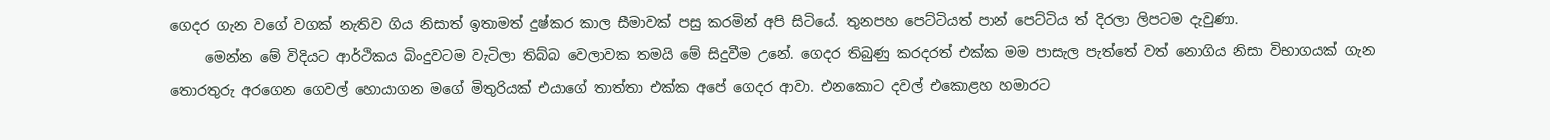ගෙදර ගැන වගේ වගක් නැතිව ගිය නිසාත් ඉතාමත් දුෂ්කර කාල සීමාවක් පසු කරමින් අපි සිටියේ. තුනපහ පෙට්ටියත් පාන් පෙට්ටිය ත් දිරලා ලිපටම දැවුණා.
     මෙන්න මේ විදියට ආර්ථිකය බිංදුවටම වැටිලා තිබ්බ වෙලාවක තමයි මේ සිදුවීම උනේ. ගෙදර තිබුණු කරදරත් එක්ක මම පාසැල පැත්තේ වත් නොගිය නිසා විභාගයක් ගැන තොරතුරු අරගෙන ගෙවල් හොයාගන මගේ මිතුරියක් එයාගේ තාත්තා එක්ක අපේ ගෙදර ආවා. එනකොට දවල් එකොළහ හමාරට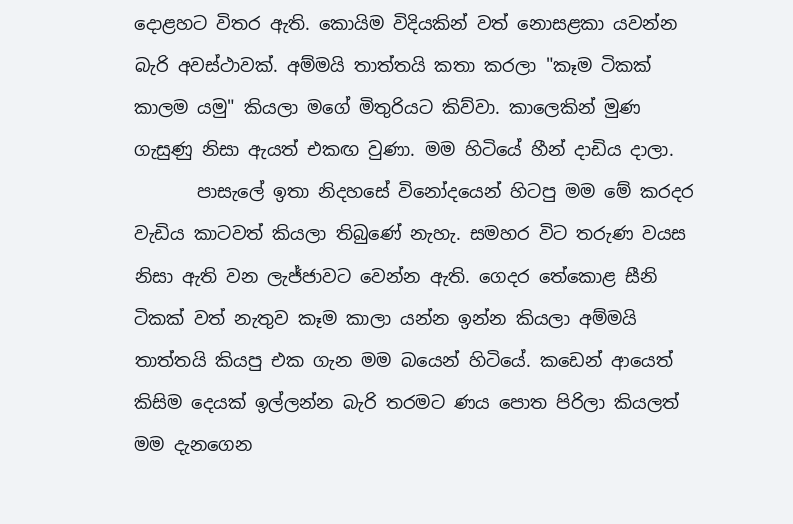දොළහට විතර ඇති. කොයිම විදියකින් වත් නොසළකා යවන්න බැරි අවස්ථාවක්. අම්මයි තාත්තයි කතා කරලා "කෑම ටිකක් කාලම යමු" කියලා මගේ මිතුරියට කිව්වා. කාලෙකින් මුණ ගැසුණු නිසා ඇයත් එකඟ වුණා. මම හිටියේ හීන් දාඩිය දාලා.
       පාසැලේ ඉතා නිදහසේ විනෝදයෙන් හිටපු මම මේ කරදර වැඩිය කාටවත් කියලා තිබුණේ නැහැ. සමහර විට තරුණ වයස නිසා ඇති වන ලැජ්ජාවට වෙන්න ඇති. ගෙදර තේකොළ සීනි ටිකක් වත් නැතුව කෑම කාලා යන්න ඉන්න කියලා අම්මයි තාත්තයි කියපු එක ගැන මම බයෙන් හිටියේ. කඩෙන් ආයෙත් කිසිම දෙයක් ඉල්ලන්න බැරි තරමට ණය පොත පිරිලා කියලත් මම දැනගෙන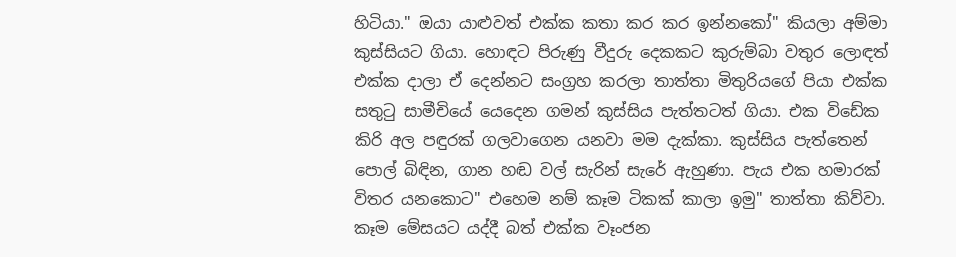හිටියා." ඔයා යාළුවත් එක්ක කතා කර කර ඉන්නකෝ" කියලා අම්මා කුස්සියට ගියා. හොඳට පිරුණු වීදුරු දෙකකට කුරුම්බා වතුර ලොඳත් එක්ක දාලා ඒ දෙන්නට සංග්‍රහ කරලා තාත්තා මිතුරියගේ පියා එක්ක සතුටු සාමීචියේ යෙදෙන ගමන් කුස්සිය පැත්තටත් ගියා. එක විඩේක කිරි අල පඳුරක් ගලවාගෙන යනවා මම දැක්කා. කුස්සිය පැත්තෙන් පොල් බිඳින, ගාන හඬ වල් සැරින් සැරේ ඇහුණා. පැය එක හමාරක් විතර යනකොට" එහෙම නම් කෑම ටිකක් කාලා ඉමු" තාත්තා කිව්වා. කෑම මේසයට යද්දී බත් එක්ක වෑංජන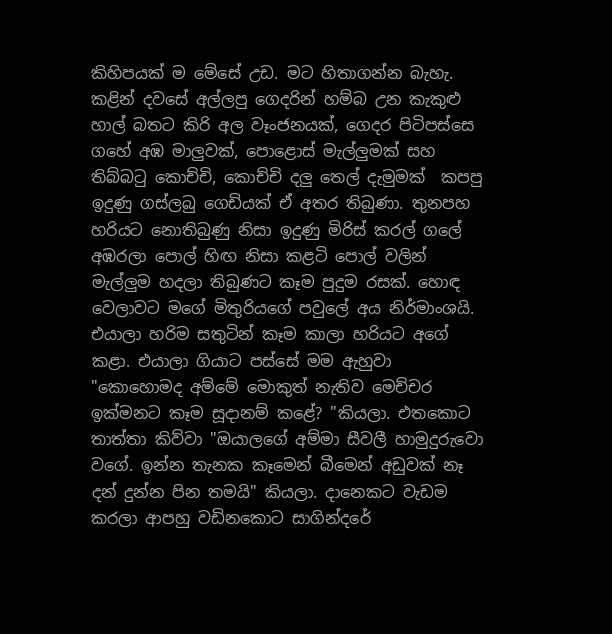කිහිපයක් ම මේසේ උඩ. මට හිතාගන්න බැහැ. කළින් දවසේ අල්ලපු ගෙදරින් හම්බ උන කැකුළු හාල් බතට කිරි අල වෑංජනයක්, ගෙදර පිටිපස්සෙ ගහේ අඹ මාලුවක්, පොළොස් මැල්ලුමක් සහ තිබ්බටු කොච්චි, කොච්චි දලු තෙල් දැමුමක්  කපපු ඉදුණු ගස්ලබු ගෙඩියක් ඒ අතර තිබුණා. තුනපහ හරියට නොතිබුණු නිසා ඉදුණු මිරිස් කරල් ගලේ අඹරලා පොල් හිඟ නිසා කළටි පොල් වලින් මැල්ලුම හදලා තිබුණට කෑම පුදුම රසක්. හොඳ වෙලාවට මගේ මිතුරියගේ පවුලේ අය නිර්මාංශයි. එයාලා හරිම සතුටින් කෑම කාලා හරියට අගේ කළා. එයාලා ගියාට පස්සේ මම ඇහුවා "කොහොමද අම්මේ මොකුත් නැතිව මෙච්චර ඉක්මනට කෑම සූදානම් කළේ? "කියලා. එතකොට තාත්තා කිව්වා "ඔයාලගේ අම්මා සීවලී හාමුදුරුවො වගේ. ඉන්න තැනක කෑමෙන් බීමෙන් අඩුවක් නෑ දන් දුන්න පින තමයි" කියලා. දානෙකට වැඩම කරලා ආපහු වඩිනකොට සාගින්දරේ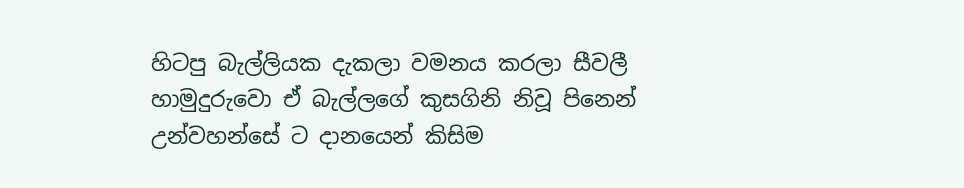හිටපු බැල්ලියක දැකලා වමනය කරලා සීවලී හාමුදුරුවො ඒ බැල්ලගේ කුසගිනි නිවූ පිනෙන් උන්වහන්සේ ට දානයෙන් කිසිම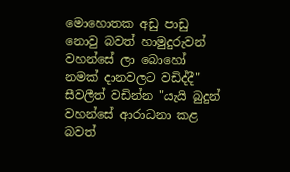මොහොතක අඩු පාඩු නොවු බවත් හාමුදුරුවන් වහන්සේ ලා බොහෝ නමක් දානවලට වඩිද්දී" සීවලීත් වඩින්න "යැයි බුදුන් වහන්සේ ආරාධනා කළ බවත්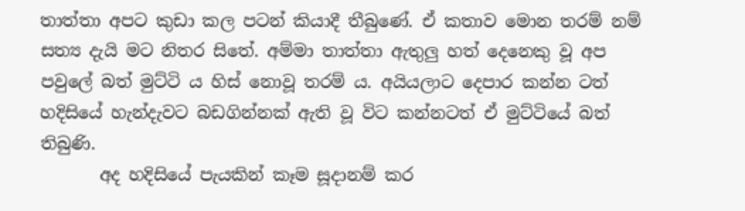තාත්තා අපට කුඩා කල පටන් කියාදී තීබුණේ. ඒ කතාව මොන තරම් නම් සත්‍ය දැයි මට නිතර සිතේ. අම්මා තාත්තා ඇතුලු හත් දෙනෙකු වූ අප පවුලේ බත් මුට්ටි ය හිස් නොවූ තරම් ය. අයියලාට දෙපාර කන්න ටත් හදිසියේ හැන්දැවට බඩගින්නක් ඇති වූ විට කන්නටත් ඒ මුට්ටියේ බත් තිබුණි.
       අද හදිසියේ පැයකින් කෑම සූදානම් කර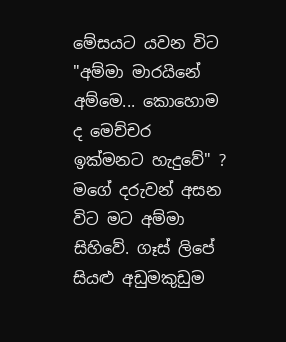මේසයට යවන විට "අම්මා මාරයිනේ අම්මෙ... කොහොම ද මෙච්චර ඉක්මනට හැදුවේ" ? මගේ දරුවන් අසන විට මට අම්මා සිහිවේ. ගෑස් ලිපේ සියළු අඩුමකුඩුම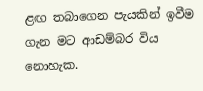ළඟ තබාගෙන පැයකින් ඉවීම ගැන මට ආඩම්බර විය නොහැක.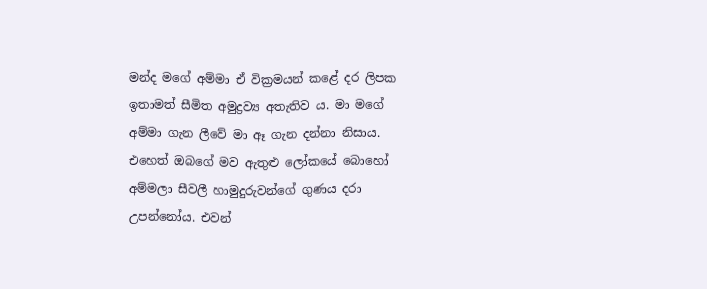මන්ද මගේ අම්මා ඒ වික්‍රමයන් කළේ දර ලිපක ඉතාමත් සීමිත අමුද්‍රව්‍ය අතැතිව ය. මා මගේ අම්මා ගැන ලීවේ මා ඈ ගැන දන්නා නිසාය. එහෙත් ඔබගේ මව ඇතුළු ලෝකයේ බොහෝ අම්මලා සීවලී හාමුදුරුවන්ගේ ගුණය දරා උපන්නෝය. එවන්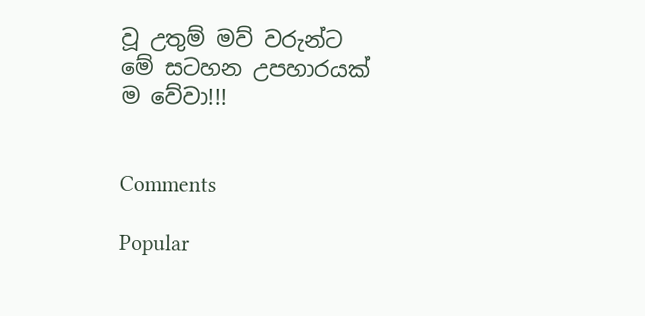වූ උතුම් මව් වරුන්ට මේ සටහන උපහාරයක් ම වේවා!!!


Comments

Popular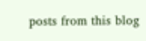posts from this blog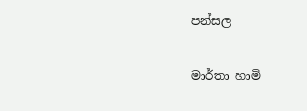පන්සල

මාර්තා හාමි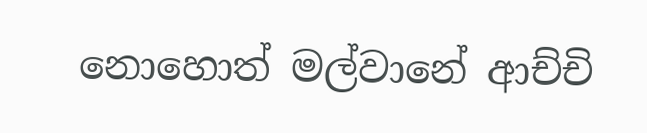නොහොත් මල්වානේ ආච්චි